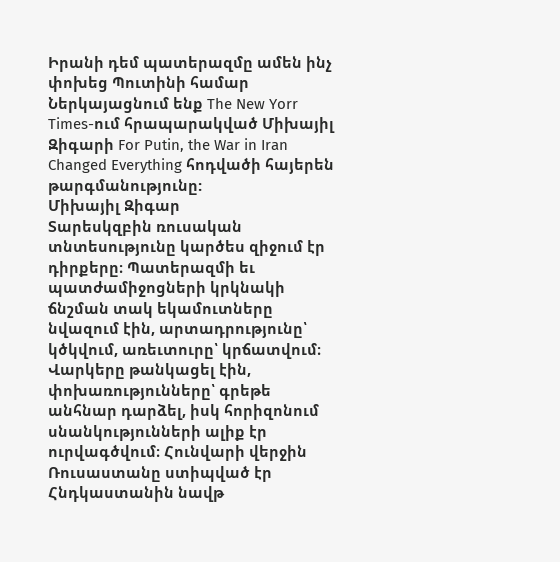Իրանի դեմ պատերազմը ամեն ինչ փոխեց Պուտինի համար
Ներկայացնում ենք The New Yorr Times-ում հրապարակված Միխայիլ Զիգարի For Putin, the War in Iran Changed Everything հոդվածի հայերեն թարգմանությունը:
Միխայիլ Զիգար
Տարեսկզբին ռուսական տնտեսությունը կարծես զիջում էր դիրքերը։ Պատերազմի եւ պատժամիջոցների կրկնակի ճնշման տակ եկամուտները նվազում էին, արտադրությունը՝ կծկվում, առեւտուրը՝ կրճատվում։ Վարկերը թանկացել էին, փոխառությունները՝ գրեթե անհնար դարձել, իսկ հորիզոնում սնանկությունների ալիք էր ուրվագծվում։ Հունվարի վերջին Ռուսաստանը ստիպված էր Հնդկաստանին նավթ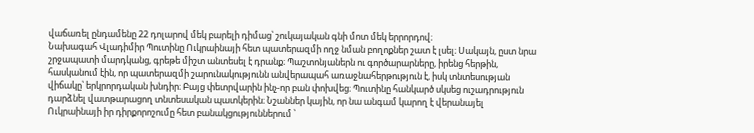վաճառել ընդամենը 22 դոլարով մեկ բարելի դիմաց՝ շուկայական գնի մոտ մեկ երրորդով։
Նախագահ Վլադիմիր Պուտինը Ուկրաինայի հետ պատերազմի ողջ նման բողոքներ շատ է լսել։ Սակայն, ըստ նրա շրջապատի մարդկանց, գրեթե միշտ անտեսել է դրանք։ Պաշտոնյաներն ու գործարարները, իրենց հերթին, հասկանում էին, որ պատերազմի շարունակությունն անվերապահ առաջնահերթություն է, իսկ տնտեսության վիճակը՝ երկրորդական խնդիր։ Բայց փետրվարին ինչ-որ բան փոխվեց։ Պուտինը հանկարծ սկսեց ուշադրություն դարձնել վատթարացող տնտեսական պատկերին։ Նշաններ կային, որ նա անգամ կարող է վերանայել Ուկրաինայի իր դիրքորոշումը հետ բանակցություններում ՝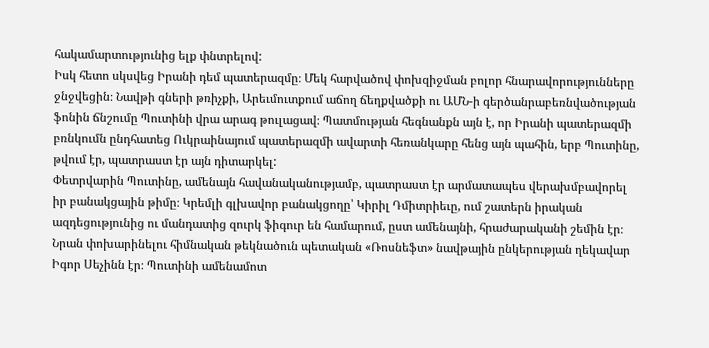հակամարտությունից ելք փնտրելով:
Իսկ հետո սկսվեց Իրանի դեմ պատերազմը։ Մեկ հարվածով փոխզիջման բոլոր հնարավորությունները ջնջվեցին։ Նավթի գների թռիչքի, Արեւմուտքում աճող ճեղքվածքի ու ԱՄՆ-ի գերծանրաբեռնվածության ֆոնին ճնշումը Պուտինի վրա արագ թուլացավ։ Պատմության հեգնանքն այն է, որ Իրանի պատերազմի բռնկումն ընդհատեց Ուկրաինայում պատերազմի ավարտի հեռանկարը հենց այն պահին, երբ Պուտինը, թվում էր, պատրաստ էր այն դիտարկել:
Փետրվարին Պուտինը, ամենայն հավանականությամբ, պատրաստ էր արմատապես վերախմբավորել իր բանակցային թիմը։ Կրեմլի գլխավոր բանակցողը՝ Կիրիլ Դմիտրիեւը, ում շատերն իրական ազդեցությունից ու մանդատից զուրկ ֆիգուր են համարում, ըստ ամենայնի, հրաժարականի շեմին էր։ Նրան փոխարինելու հիմնական թեկնածուն պետական «Ռոսնեֆտ» նավթային ընկերության ղեկավար Իգոր Սեչինն էր։ Պուտինի ամենամոտ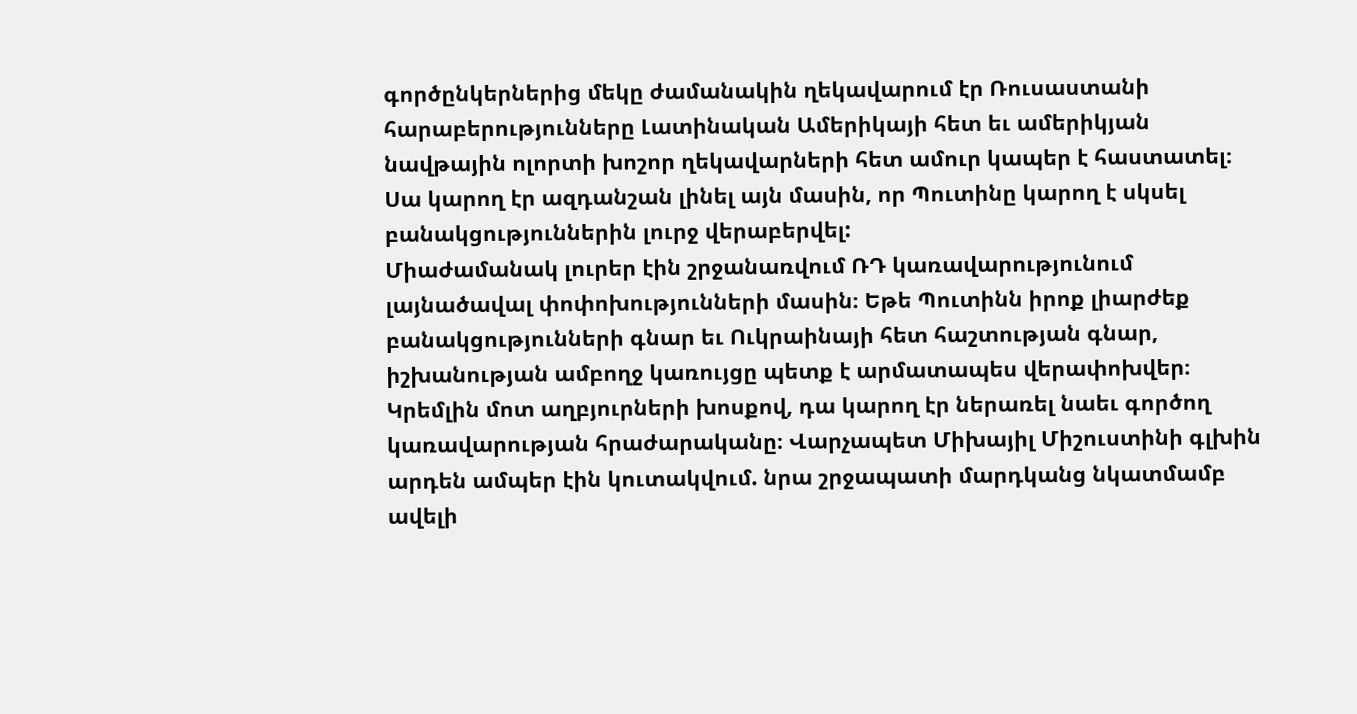գործընկերներից մեկը ժամանակին ղեկավարում էր Ռուսաստանի հարաբերությունները Լատինական Ամերիկայի հետ եւ ամերիկյան նավթային ոլորտի խոշոր ղեկավարների հետ ամուր կապեր է հաստատել։ Սա կարող էր ազդանշան լինել այն մասին, որ Պուտինը կարող է սկսել բանակցություններին լուրջ վերաբերվել:
Միաժամանակ լուրեր էին շրջանառվում ՌԴ կառավարությունում լայնածավալ փոփոխությունների մասին։ Եթե Պուտինն իրոք լիարժեք բանակցությունների գնար եւ Ուկրաինայի հետ հաշտության գնար, իշխանության ամբողջ կառույցը պետք է արմատապես վերափոխվեր։ Կրեմլին մոտ աղբյուրների խոսքով, դա կարող էր ներառել նաեւ գործող կառավարության հրաժարականը։ Վարչապետ Միխայիլ Միշուստինի գլխին արդեն ամպեր էին կուտակվում. նրա շրջապատի մարդկանց նկատմամբ ավելի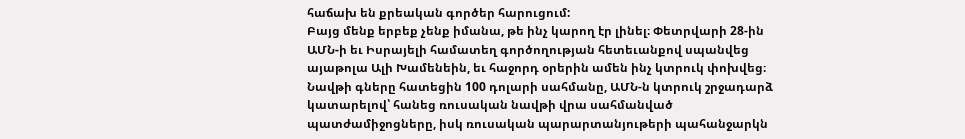հաճախ են քրեական գործեր հարուցում:
Բայց մենք երբեք չենք իմանա, թե ինչ կարող էր լինել։ Փետրվարի 28-ին ԱՄՆ-ի եւ Իսրայելի համատեղ գործողության հետեւանքով սպանվեց այաթոլա Ալի Խամենեին, եւ հաջորդ օրերին ամեն ինչ կտրուկ փոխվեց։ Նավթի գները հատեցին 100 դոլարի սահմանը, ԱՄՆ-ն կտրուկ շրջադարձ կատարելով՝ հանեց ռուսական նավթի վրա սահմանված պատժամիջոցները, իսկ ռուսական պարարտանյութերի պահանջարկն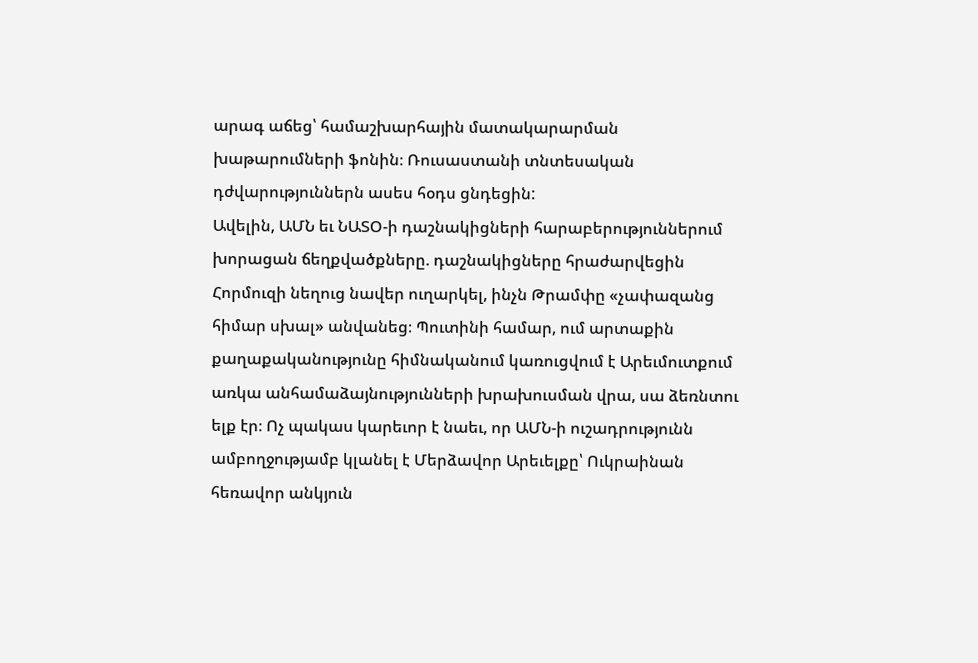արագ աճեց՝ համաշխարհային մատակարարման խաթարումների ֆոնին։ Ռուսաստանի տնտեսական դժվարություններն ասես հօդս ցնդեցին:
Ավելին, ԱՄՆ եւ ՆԱՏՕ-ի դաշնակիցների հարաբերություններում խորացան ճեղքվածքները. դաշնակիցները հրաժարվեցին Հորմուզի նեղուց նավեր ուղարկել, ինչն Թրամփը «չափազանց հիմար սխալ» անվանեց։ Պուտինի համար, ում արտաքին քաղաքականությունը հիմնականում կառուցվում է Արեւմուտքում առկա անհամաձայնությունների խրախուսման վրա, սա ձեռնտու ելք էր։ Ոչ պակաս կարեւոր է նաեւ, որ ԱՄՆ-ի ուշադրությունն ամբողջությամբ կլանել է Մերձավոր Արեւելքը՝ Ուկրաինան հեռավոր անկյուն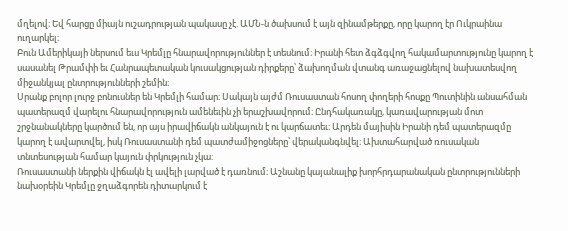մղելով։ Եվ հարցը միայն ուշադրության պակասը չէ. ԱՄՆ-ն ծախսում է այն զինամթերքը, որը կարող էր Ուկրաինա ուղարկել։
Բուն Ամերիկայի ներսում եւս Կրեմլը հնարավորություններ է տեսնում։ Իրանի հետ ձգձգվող հակամարտությունը կարող է սասանել Թրամփի եւ Հանրապետական կուսակցության դիրքերը՝ ձախողման վտանգ առաջացնելով նախատեսվող միջանկյալ ընտրությունների շեմին։
Սրանք բոլոր լուրջ բոնուսներ են Կրեմլի համար։ Սակայն այժմ Ռուսաստան հոսող փողերի հոսքը Պուտինին անսահման պատերազմ վարելու հնարավորություն ամենեւին չի երաշխավորում։ Ընդհակառակը, կառավարության մոտ շրջնանակները կարծում են, որ այս իրավիճակն անկայուն է ու կարճատեւ։ Արդեն մայիսին Իրանի դեմ պատերազմը կարող է ավարտվել, իսկ Ռուսաստանի դեմ պատժամիջոցները՝ վերականգնվել։ Ախտահարված ռուսական տնտեսության համար կայուն փրկություն չկա:
Ռուսաստանի ներքին վիճակն էլ ավելի լարված է դառնում։ Աշնանը կայանալիք խորհրդարանական ընտրությունների նախօրեին Կրեմլը ջղաձգորեն դիտարկում է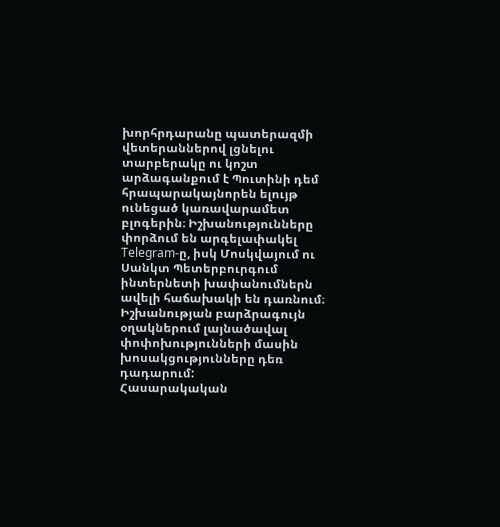խորհրդարանը պատերազմի վետերաններով լցնելու տարբերակը ու կոշտ արձագանքում է Պուտինի դեմ հրապարակայնորեն ելույթ ունեցած կառավարամետ բլոգերին։ Իշխանությունները փորձում են արգելափակել Telegram-ը, իսկ Մոսկվայում ու Սանկտ Պետերբուրգում ինտերնետի խափանումներն ավելի հաճախակի են դառնում։ Իշխանության բարձրագույն օղակներում լայնածավալ փոփոխությունների մասին խոսակցությունները դեռ դադարում:
Հասարակական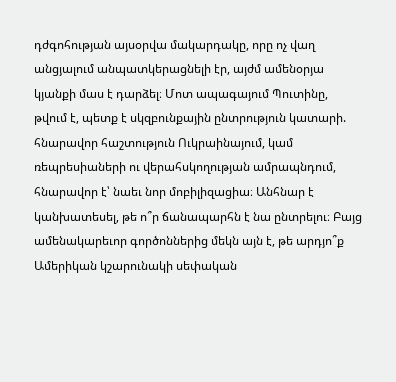դժգոհության այսօրվա մակարդակը, որը ոչ վաղ անցյալում անպատկերացնելի էր, այժմ ամենօրյա կյանքի մաս է դարձել։ Մոտ ապագայում Պուտինը, թվում է, պետք է սկզբունքային ընտրություն կատարի. հնարավոր հաշտություն Ուկրաինայում, կամ ռեպրեսիաների ու վերահսկողության ամրապնդում, հնարավոր է՝ նաեւ նոր մոբիլիզացիա։ Անհնար է կանխատեսել, թե ո՞ր ճանապարհն է նա ընտրելու։ Բայց ամենակարեւոր գործոններից մեկն այն է, թե արդյո՞ք Ամերիկան կշարունակի սեփական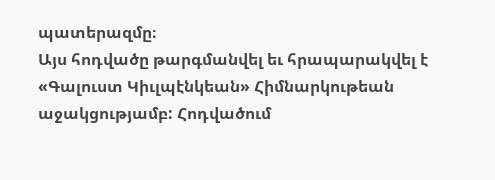պատերազմը։
Այս հոդվածը թարգմանվել եւ հրապարակվել է «Գալուստ Կիւլպէնկեան» Հիմնարկութեան աջակցությամբ: Հոդվածում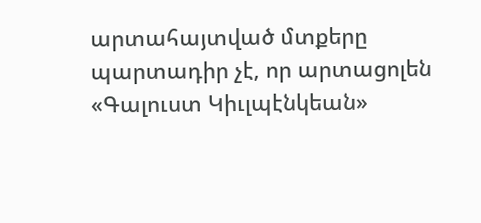արտահայտված մտքերը պարտադիր չէ, որ արտացոլեն «Գալուստ Կիւլպէնկեան»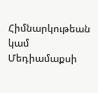Հիմնարկութեան կամ Մեդիամաքսի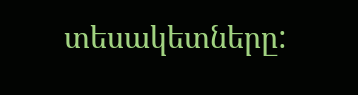տեսակետները: